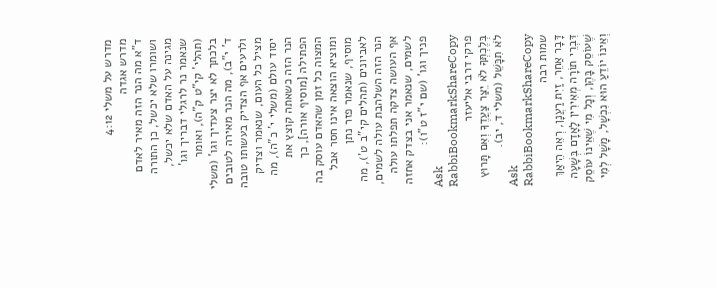מדרש על משלי 4:12
מדרש אגדה
ד"א מה הנר הזה מאיר לאדם ושומרו שלא יכשל, כן התורה מגינה על האדם שלא יכשל, שנאמר נר לרגלי דבריך וגו' (תהלי' קי"ט ק"ה), ואומר בלכתך לא יצר צעדיך וגו' (משלי ד' י"ב), מה הנר מאירה לטובים ולרעים אף הצדיק בעשותו טובה מציל כל העום, שנאמר וצדיק יסוד עולם (משלי י' כ"ה), מה הנר הזה כשאתה קוצץ את הפתילה [מוסיף אורה], כך המצוה כל זמן שהאדם עוסק בה ומוציא הוצאה אינו חסר אבל מוסיף, שנאמר פזר נתן לאביונים (תהלים קי"ב ט'), מה הנר הזה השלהבת עולה לשמים, אף העושה צדקה תפלתו עולה לשמים, שנאמר אני בצדק אחזה פניך וגו' (שם י"ז ט"ו):
Ask RabbiBookmarkShareCopy
פרקי דרבי אליעזר
בְּלֶכְתְּךָ לֹא יֵצַר צַעֲדֶךָ וְאִם תָּרוּץ לֹא תִכָּשֵׁל (משלי ד, יב).
Ask RabbiBookmarkShareCopy
שמות רבה
דָּבָר אַחֵר, זַיִת רַעֲנָן, רְאֵה הֵיאַךְ דִּבְרֵי תוֹרָה מְאִירִין לָאָדָם בְּשָׁעָה שֶׁעוֹסֵק בָּהֶן, וְכָל מִי שֶׁאֵינוֹ עוֹסֵק וְאֵינוֹ יוֹדֵעַ הוּא נִכְשָׁל, מָשָׁל לְמִי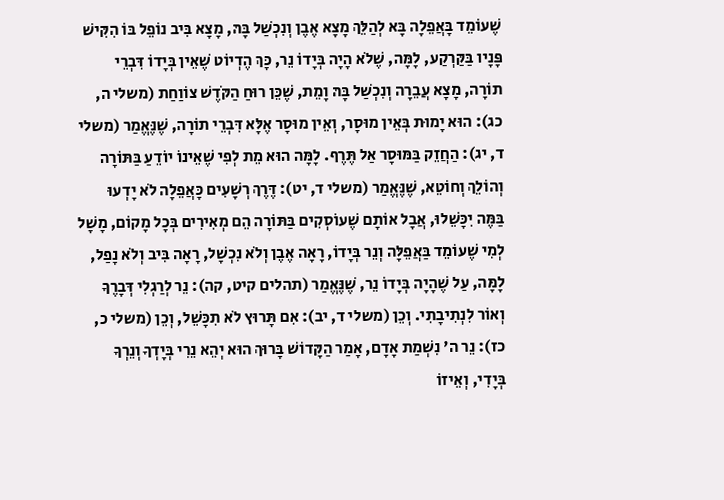שֶׁעוֹמֵד בָּאֲפֵלָה בָּא לְהַלֵּךְ מָצָא אֶבֶן וְנִכְשַׁל בָּהּ, מָצָא בִּיב נוֹפֵל בּוֹ הִקִּישׁ פָּנָיו בַּקַּרְקַע, לָמָּה, שֶׁלֹא הָיָה בְּיָדוֹ נֵר, כָּךְ הֶדְיוֹט שֶׁאֵין בְּיָדוֹ דִּבְרֵי תוֹרָה, מָצָא עֲבֵרָה וְנִכְשַׁל בָּהּ וָמֵת, שֶׁכֵּן רוּחַ הַקֹּדֶשׁ צוֹוַחַת (משלי ה, כג): הוּא יָמוּת בְּאֵין מוּסָר, וְאֵין מוּסָר אֶלָּא דִּבְרֵי תוֹרָה, שֶׁנֶּאֱמַר (משלי ד, יג): הַחֲזֵק בַּמּוּסָר אַל תֶּרֶף. לָמָּה הוּא מֵת לְפִי שֶׁאֵינוֹ יוֹדֵעַ בַּתּוֹרָה וְהוֹלֵךְ וְחוֹטֵא, שֶׁנֶּאֱמַר (משלי ד, יט): דֶּרֶךְ רְשָׁעִים כָּאֲפֵלָה לֹא יָדְעוּ בַּמֶּה יִכָּשֵׁלוּ, אֲבָל אוֹתָם שֶׁעוֹסְקִים בַּתּוֹרָה הֵם מְאִירִים בְּכָל מָקוֹם, מָשָׁל לְמִי שֶׁעוֹמֵד בַּאֲפֵלָּה וְנֵר בְּיָדוֹ, רָאָה אֶבֶן וְלֹא נִכְשָׁל, רָאָה בִּיב וְלֹא נָפַל, לָמָּה, עַל שֶׁהָיָה בְּיָדוֹ נֵר, שֶׁנֶּאֱמַר (תהלים קיט, קה): נֵר לְרַגְלִי דְּבָרֶךָ וְאוֹר לִנְתִיבָתִי. וְכֵן (משלי ד, יב): אִם תָּרוּץ לֹא תִכָּשֵׁל, וְכֵן (משלי כ, כז): נֵר ה' נִשְׁמַת אָדָם, אָמַר הַקָּדוֹשׁ בָּרוּךְ הוּא יְהֵא נֵרִי בְּיָדְךָ וְנֵרְךָ בְּיָדִי, וְאֵיזוֹ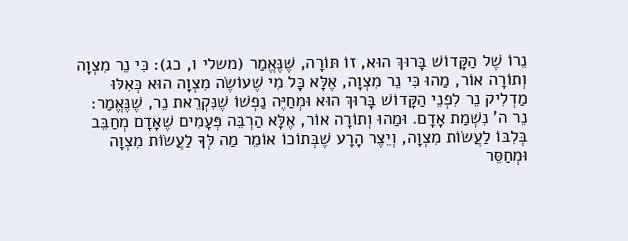נֵרוֹ שֶׁל הַקָּדוֹשׁ בָּרוּךְ הוּא, זוֹ תּוֹרָה, שֶׁנֶּאֱמַר (משלי ו, כג): כִּי נֵר מִצְוָה וְתוֹרָה אוֹר, מַהוּ כִּי נֵר מִצְוָה, אֶלָּא כָּל מִי שֶׁעוֹשֶׂה מִצְוָה הוּא כְּאִלּוּ מַדְלִיק נֵר לִפְנֵי הַקָּדוֹשׁ בָּרוּךְ הוּא וּמְחַיֶּה נַפְשׁוֹ שֶׁנִּקְרֵאת נֵר, שֶׁנֶּאֱמַר: נֵר ה' נִשְׁמַת אָדָם. וּמַהוּ וְתוֹרָה אוֹר, אֶלָּא הַרְבֵּה פְּעָמִים שֶׁאָדָם מְחַבֵּב בְּלִבּוֹ לַעֲשׂוֹת מִצְוָה, וְיֵצֶר הָרָע שֶׁבְּתוֹכוֹ אוֹמֵר מַה לְּךָ לַעֲשׂוֹת מִצְוָה וּמְחַסֵּר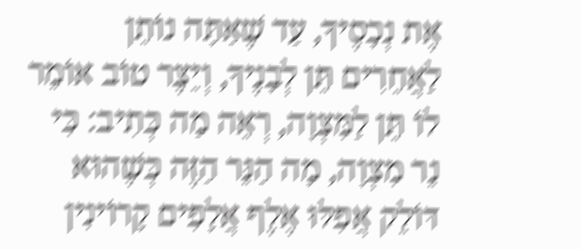אֶת נְכָסֶיךָ, עַד שֶׁאַתָּה נוֹתֵן לַאֲחֵרִים תֵּן לְבָנֶיךָ, וְיֵצֶר טוֹב אוֹמֵר לוֹ תֵּן לַמִּצְוָה, רְאֵה מַה כְּתִיב: כִּי נֵר מִצְוָה, מָה הַנֵּר הַזֶּה כְּשֶׁהוּא דּוֹלֵק אֲפִלּוּ אֶלֶף אֲלָפִים קָרוֹינִין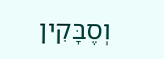וְסֶבָּקִין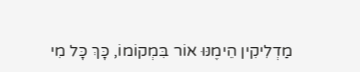מַדְלִיקִין הֵימֶנּוּ אוֹר בִּמְקוֹמוֹ, כָּךְ כָּל מִי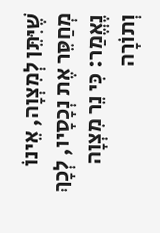שֶׁיִּתֵּן לְמִצְוָה, אֵינוֹ מְחַסֵּר אֶת נְכָסָיו, לְכָךְ נֶאֱמַר: כִּי נֵר מִצְוָה וְתוֹרָה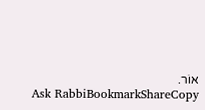אוֹר.
Ask RabbiBookmarkShareCopy